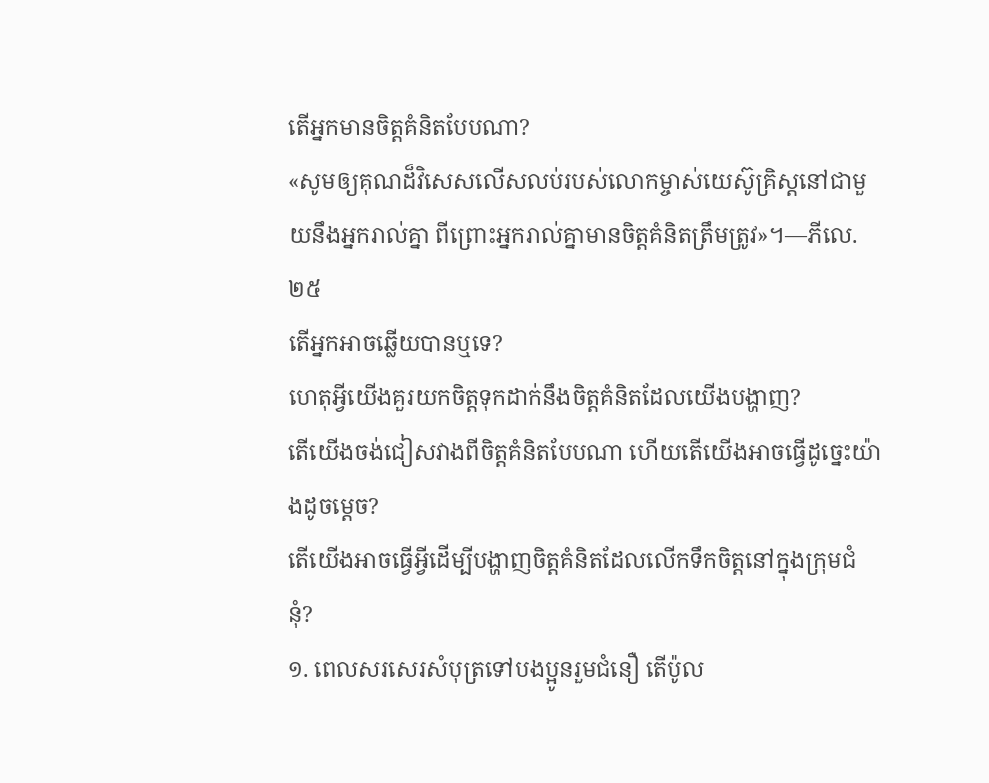តើអ្នកមានចិត្តគំនិតបែបណា?
«សូមឲ្យគុណដ៏វិសេសលើសលប់របស់លោកម្ចាស់យេស៊ូគ្រិស្តនៅជាមួយនឹងអ្នករាល់គ្នា ពីព្រោះអ្នករាល់គ្នាមានចិត្តគំនិតត្រឹមត្រូវ»។—ភីលេ. ២៥
តើអ្នកអាចឆ្លើយបានឬទេ?
ហេតុអ្វីយើងគួរយកចិត្តទុកដាក់នឹងចិត្តគំនិតដែលយើងបង្ហាញ?
តើយើងចង់ជៀសវាងពីចិត្តគំនិតបែបណា ហើយតើយើងអាចធ្វើដូច្នេះយ៉ាងដូចម្ដេច?
តើយើងអាចធ្វើអ្វីដើម្បីបង្ហាញចិត្តគំនិតដែលលើកទឹកចិត្តនៅក្នុងក្រុមជំនុំ?
១. ពេលសរសេរសំបុត្រទៅបងប្អូនរួមជំនឿ តើប៉ូល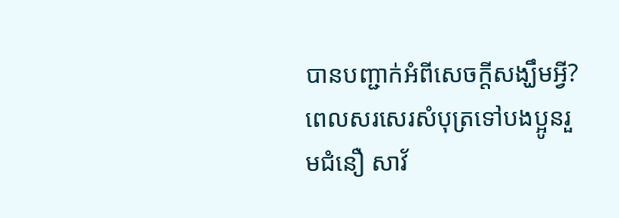បានបញ្ជាក់អំពីសេចក្ដីសង្ឃឹមអ្វី?
ពេលសរសេរសំបុត្រទៅបងប្អូនរួមជំនឿ សាវ័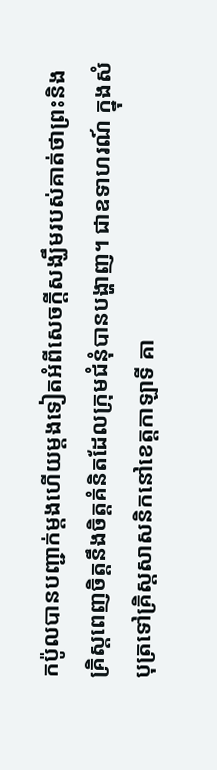កប៉ូលបានបញ្ជាក់ម្ដងហើយម្ដងទៀតអំពីសេចក្ដីសង្ឃឹមរបស់គាត់ថាព្រះនិងគ្រិស្តពេញចិត្តនឹងចិត្តគំនិតដែលក្រុមជំនុំបានបង្ហាញ។ ជាឧទាហរណ៍ ក្នុងសំបុត្រទៅគ្រិស្តសាសនិកនៅខេត្តកាឡាទី គា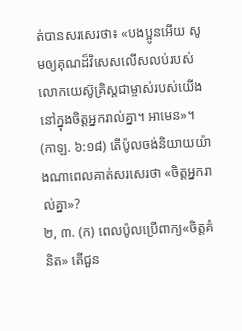ត់បានសរសេរថា៖ «បងប្អូនអើយ សូមឲ្យគុណដ៏វិសេសលើសលប់របស់លោកយេស៊ូគ្រិស្តជាម្ចាស់របស់យើងនៅក្នុងចិត្តអ្នករាល់គ្នា។ អាមេន»។ (កាឡ. ៦:១៨) តើប៉ូលចង់និយាយយ៉ាងណាពេលគាត់សរសេរថា «ចិត្តអ្នករាល់គ្នា»?
២, ៣. (ក) ពេលប៉ូលប្រើពាក្យ«ចិត្តគំនិត» តើជួន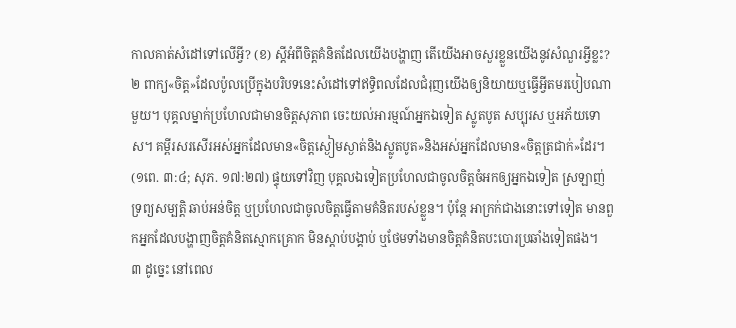កាលគាត់សំដៅទៅលើអ្វី? (ខ) ស្តីអំពីចិត្តគំនិតដែលយើងបង្ហាញ តើយើងអាចសួរខ្លួនយើងនូវសំណួរអ្វីខ្លះ?
២ ពាក្យ«ចិត្ត»ដែលប៉ូលប្រើក្នុងបរិបទនេះសំដៅទៅឥទ្ធិពលដែលជំរុញយើងឲ្យនិយាយឬធ្វើអ្វីតមរបៀបណាមួយ។ បុគ្គលម្នាក់ប្រហែលជាមានចិត្តសុភាព ចេះយល់អារម្មណ៍អ្នកឯទៀត ស្លូតបូត សប្បុរស ឬអភ័យទោស។ គម្ពីរសរសើរអស់អ្នកដែលមាន«ចិត្តស្ងៀមស្ងាត់និងស្លូតបូត»និងអស់អ្នកដែលមាន«ចិត្តត្រជាក់»ដែរ។ (១ពេ. ៣:៤; សុភ. ១៧:២៧) ផ្ទុយទៅវិញ បុគ្គលឯទៀតប្រហែលជាចូលចិត្តចំអកឲ្យអ្នកឯទៀត ស្រឡាញ់ទ្រព្យសម្បត្ដិ ឆាប់អន់ចិត្ត ឬប្រហែលជាចូលចិត្តធ្វើតាមគំនិតរបស់ខ្លួន។ ប៉ុន្តែ អាក្រក់ជាងនោះទៅទៀត មានពួកអ្នកដែលបង្ហាញចិត្តគំនិតស្មោកគ្រោក មិនស្ដាប់បង្គាប់ ឬថែមទាំងមានចិត្តគំនិតបះបោរប្រឆាំងទៀតផង។
៣ ដូច្នេះ នៅពេល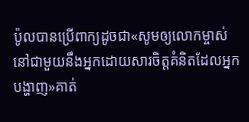ប៉ូលបានប្រើពាក្យដូចជា«សូមឲ្យលោកម្ចាស់នៅជាមួយនឹងអ្នកដោយសារចិត្តគំនិតដែលអ្នកបង្ហាញ»គាត់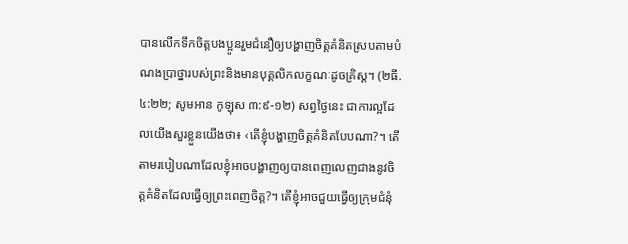បានលើកទឹកចិត្តបងប្អូនរួមជំនឿឲ្យបង្ហាញចិត្តគំនិតស្របតាមបំណងប្រាថ្នារបស់ព្រះនិងមានបុគ្គលិកលក្ខណៈដូចគ្រិស្ត។ (២ធី. ៤:២២; សូមអាន កូឡុស ៣:៩-១២) សព្វថ្ងៃនេះ ជាការល្អដែលយើងសួរខ្លួនយើងថា៖ ‹តើខ្ញុំបង្ហាញចិត្តគំនិតបែបណា?។ តើតាមរបៀបណាដែលខ្ញុំអាចបង្ហាញឲ្យបានពេញលេញជាងនូវចិត្តគំនិតដែលធ្វើឲ្យព្រះពេញចិត្ត?។ តើខ្ញុំអាចជួយធ្វើឲ្យក្រុមជំនុំ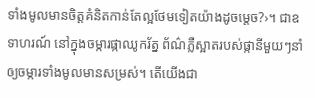ទាំងមូលមានចិត្តគំនិតកាន់តែល្អថែមទៀតយ៉ាងដូចម្ដេច?›។ ជាឧទាហរណ៍ នៅក្នុងចម្ការផ្កាឈូករ័ត្ន ព័ណ៌ភ្លឺស្អាតរបស់ផ្កានីមួយៗនាំឲ្យចម្ការទាំងមូលមានសម្រស់។ តើយើងជា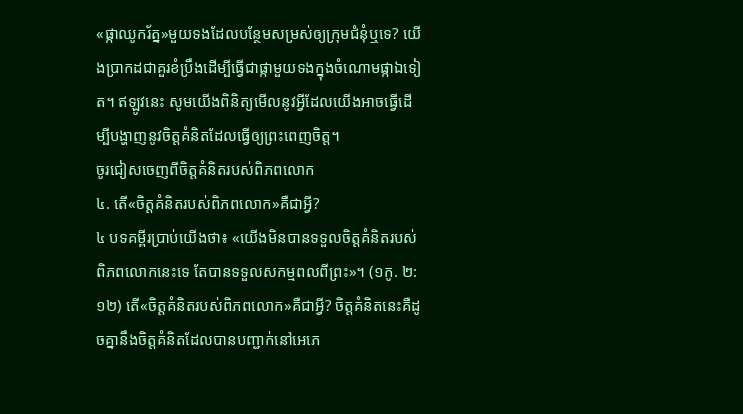«ផ្កាឈូករ័ត្ន»មួយទងដែលបន្ថែមសម្រស់ឲ្យក្រុមជំនុំឬទេ? យើងប្រាកដជាគួរខំប្រឹងដើម្បីធ្វើជាផ្កាមួយទងក្នុងចំណោមផ្កាឯទៀត។ ឥឡូវនេះ សូមយើងពិនិត្យមើលនូវអ្វីដែលយើងអាចធ្វើដើម្បីបង្ហាញនូវចិត្តគំនិតដែលធ្វើឲ្យព្រះពេញចិត្ត។
ចូរជៀសចេញពីចិត្តគំនិតរបស់ពិភពលោក
៤. តើ«ចិត្តគំនិតរបស់ពិភពលោក»គឺជាអ្វី?
៤ បទគម្ពីរប្រាប់យើងថា៖ «យើងមិនបានទទួលចិត្តគំនិតរបស់ពិភពលោកនេះទេ តែបានទទួលសកម្មពលពីព្រះ»។ (១កូ. ២:១២) តើ«ចិត្តគំនិតរបស់ពិភពលោក»គឺជាអ្វី? ចិត្តគំនិតនេះគឺដូចគ្នានឹងចិត្តគំនិតដែលបានបញ្ជាក់នៅអេភេ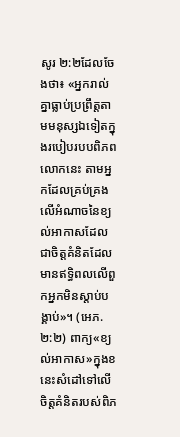សូរ ២:២ដែលចែងថា៖ «អ្នករាល់គ្នាធ្លាប់ប្រព្រឹត្តតាមមនុស្សឯទៀតក្នុងរបៀបរបបពិភពលោកនេះ តាមអ្នកដែលគ្រប់គ្រងលើអំណាចនៃខ្យល់អាកាសដែលជាចិត្តគំនិតដែលមានឥទ្ធិពលលើពួកអ្នកមិនស្ដាប់បង្គាប់»។ (អេភ. ២:២) ពាក្យ«ខ្យល់អាកាស»ក្នុងខនេះសំដៅទៅលើចិត្តគំនិតរបស់ពិភ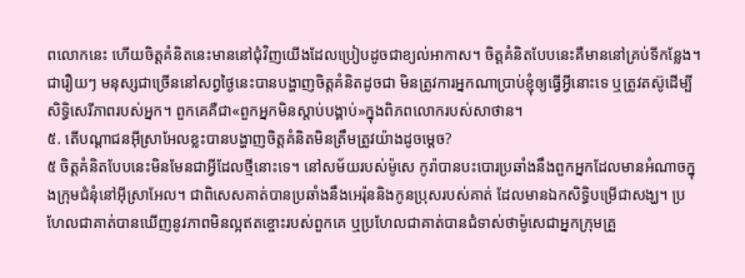ពលោកនេះ ហើយចិត្តគំនិតនេះមាននៅជុំវិញយើងដែលប្រៀបដូចជាខ្យល់អាកាស។ ចិត្តគំនិតបែបនេះគឺមាននៅគ្រប់ទីកន្លែង។ ជារឿយៗ មនុស្សជាច្រើននៅសព្វថ្ងៃនេះបានបង្ហាញចិត្តគំនិតដូចជា មិនត្រូវការអ្នកណាប្រាប់ខ្ញុំឲ្យធ្វើអ្វីនោះទេ ឬត្រូវតស៊ូដើម្បីសិទ្ធិសេរីភាពរបស់អ្នក។ ពួកគេគឺជា«ពួកអ្នកមិនស្ដាប់បង្គាប់»ក្នុងពិភពលោករបស់សាថាន។
៥. តើបណ្ដាជនអ៊ីស្រាអែលខ្លះបានបង្ហាញចិត្តគំនិតមិនត្រឹមត្រូវយ៉ាងដូចម្ដេច?
៥ ចិត្តគំនិតបែបនេះមិនមែនជាអ្វីដែលថ្មីនោះទេ។ នៅសម័យរបស់ម៉ូសេ កូរ៉ាបានបះបោរប្រឆាំងនឹងពួកអ្នកដែលមានអំណាចក្នុងក្រុមជំនុំនៅអ៊ីស្រាអែល។ ជាពិសេសគាត់បានប្រឆាំងនឹងអេរ៉ុននិងកូនប្រុសរបស់គាត់ ដែលមានឯកសិទ្ធិបម្រើជាសង្ឃ។ ប្រហែលជាគាត់បានឃើញនូវភាពមិនល្អឥតខ្ចោះរបស់ពួកគេ ឬប្រហែលជាគាត់បានជំទាស់ថាម៉ូសេជាអ្នកក្រុមគ្រួ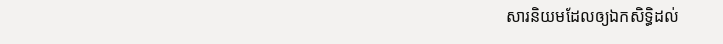សារនិយមដែលឲ្យឯកសិទ្ធិដល់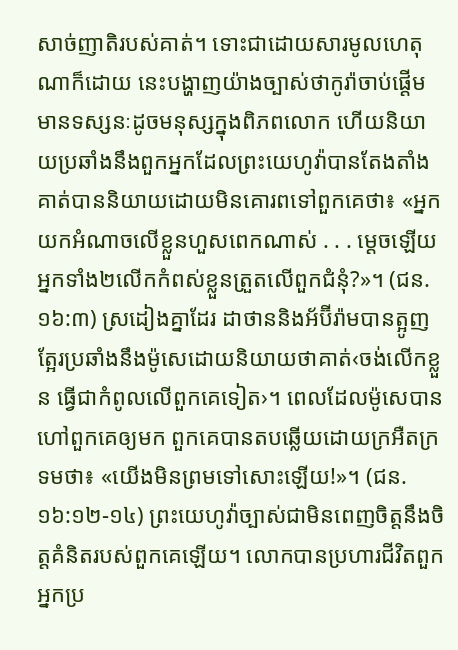សាច់ញាតិរបស់គាត់។ ទោះជាដោយសារមូលហេតុណាក៏ដោយ នេះបង្ហាញយ៉ាងច្បាស់ថាកូរ៉ាចាប់ផ្ដើមមានទស្សនៈដូចមនុស្សក្នុងពិភពលោក ហើយនិយាយប្រឆាំងនឹងពួកអ្នកដែលព្រះយេហូវ៉ាបានតែងតាំង គាត់បាននិយាយដោយមិនគោរពទៅពួកគេថា៖ «អ្នកយកអំណាចលើខ្លួនហួសពេកណាស់ . . . ម្ដេចឡើយអ្នកទាំង២លើកកំពស់ខ្លួនត្រួតលើពួកជំនុំ?»។ (ជន. ១៦:៣) ស្រដៀងគ្នាដែរ ដាថាននិងអ័ប៊ីរ៉ាមបានត្អូញត្អែរប្រឆាំងនឹងម៉ូសេដោយនិយាយថាគាត់‹ចង់លើកខ្លួន ធ្វើជាកំពូលលើពួកគេទៀត›។ ពេលដែលម៉ូសេបានហៅពួកគេឲ្យមក ពួកគេបានតបឆ្លើយដោយក្រអឺតក្រទមថា៖ «យើងមិនព្រមទៅសោះឡើយ!»។ (ជន. ១៦:១២-១៤) ព្រះយេហូវ៉ាច្បាស់ជាមិនពេញចិត្តនឹងចិត្តគំនិតរបស់ពួកគេឡើយ។ លោកបានប្រហារជីវិតពួកអ្នកប្រ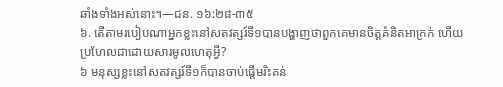ឆាំងទាំងអស់នោះ។—ជន. ១៦:២៨-៣៥
៦. តើតាមរបៀបណាអ្នកខ្លះនៅសតវត្សរ៍ទី១បានបង្ហាញថាពួកគេមានចិត្តគំនិតអាក្រក់ ហើយប្រហែលជាដោយសារមូលហេតុអ្វី?
៦ មនុស្សខ្លះនៅសតវត្សរ៍ទី១ក៏បានចាប់ផ្ដើមរិះគន់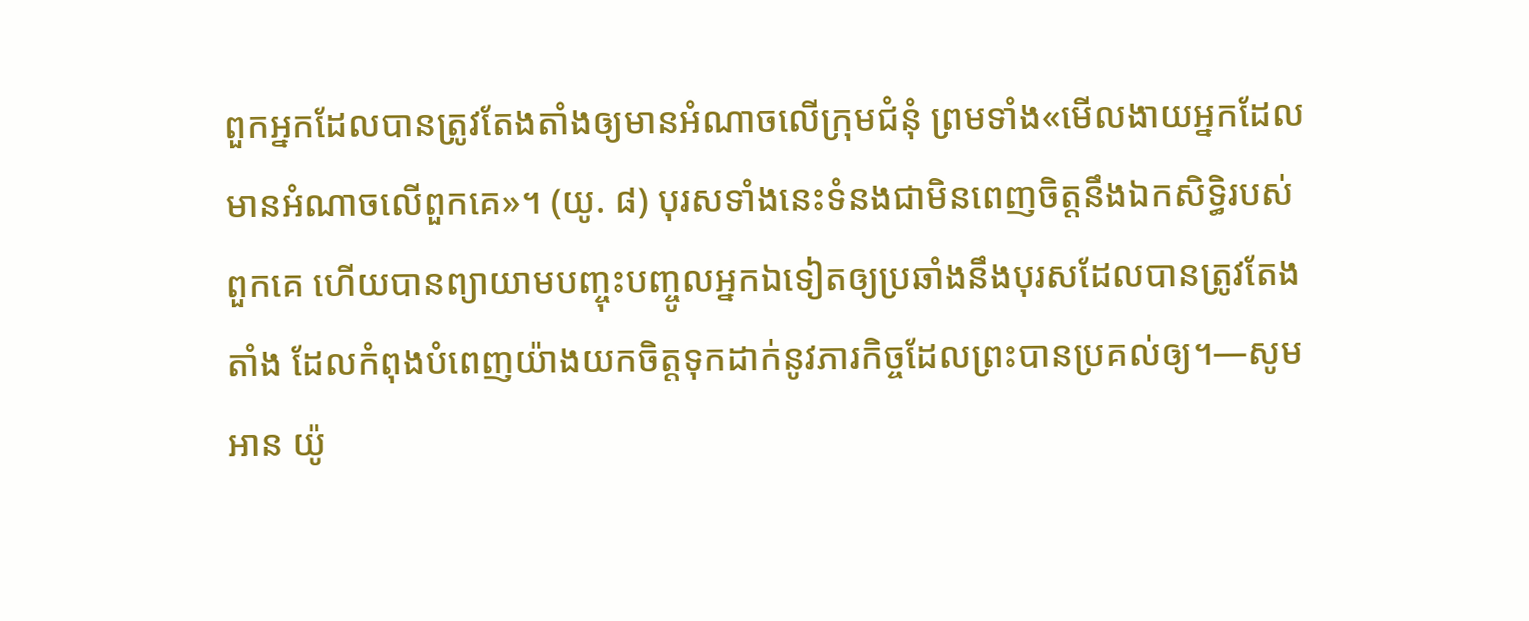ពួកអ្នកដែលបានត្រូវតែងតាំងឲ្យមានអំណាចលើក្រុមជំនុំ ព្រមទាំង«មើលងាយអ្នកដែលមានអំណាចលើពួកគេ»។ (យូ. ៨) បុរសទាំងនេះទំនងជាមិនពេញចិត្តនឹងឯកសិទ្ធិរបស់ពួកគេ ហើយបានព្យាយាមបញ្ចុះបញ្ចូលអ្នកឯទៀតឲ្យប្រឆាំងនឹងបុរសដែលបានត្រូវតែងតាំង ដែលកំពុងបំពេញយ៉ាងយកចិត្តទុកដាក់នូវភារកិច្ចដែលព្រះបានប្រគល់ឲ្យ។—សូមអាន យ៉ូ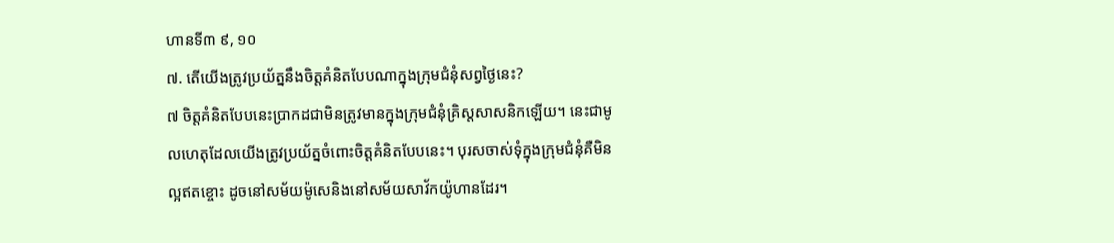ហានទី៣ ៩, ១០
៧. តើយើងត្រូវប្រយ័ត្ននឹងចិត្តគំនិតបែបណាក្នុងក្រុមជំនុំសព្វថ្ងៃនេះ?
៧ ចិត្តគំនិតបែបនេះប្រាកដជាមិនត្រូវមានក្នុងក្រុមជំនុំគ្រិស្តសាសនិកឡើយ។ នេះជាមូលហេតុដែលយើងត្រូវប្រយ័ត្នចំពោះចិត្តគំនិតបែបនេះ។ បុរសចាស់ទុំក្នុងក្រុមជំនុំគឺមិនល្អឥតខ្ចោះ ដូចនៅសម័យម៉ូសេនិងនៅសម័យសាវ័កយ៉ូហានដែរ។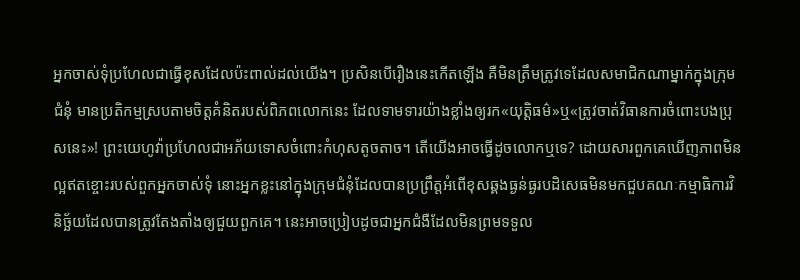អ្នកចាស់ទុំប្រហែលជាធ្វើខុសដែលប៉ះពាល់ដល់យើង។ ប្រសិនបើរឿងនេះកើតឡើង គឺមិនត្រឹមត្រូវទេដែលសមាជិកណាម្នាក់ក្នុងក្រុមជំនុំ មានប្រតិកម្មស្របតាមចិត្តគំនិតរបស់ពិភពលោកនេះ ដែលទាមទារយ៉ាងខ្លាំងឲ្យរក«យុត្ដិធម៌»ឬ«ត្រូវចាត់វិធានការចំពោះបងប្រុសនេះ»! ព្រះយេហូវ៉ាប្រហែលជាអភ័យទោសចំពោះកំហុសតូចតាច។ តើយើងអាចធ្វើដូចលោកឬទេ? ដោយសារពួកគេឃើញភាពមិនល្អឥតខ្ចោះរបស់ពួកអ្នកចាស់ទុំ នោះអ្នកខ្លះនៅក្នុងក្រុមជំនុំដែលបានប្រព្រឹត្តអំពើខុសឆ្គងធ្ងន់ធ្ងរបដិសេធមិនមកជួបគណៈកម្មាធិការវិនិច្ឆ័យដែលបានត្រូវតែងតាំងឲ្យជួយពួកគេ។ នេះអាចប្រៀបដូចជាអ្នកជំងឺដែលមិនព្រមទទួល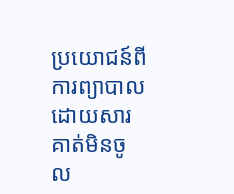ប្រយោជន៍ពីការព្យាបាល ដោយសារគាត់មិនចូល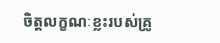ចិត្តលក្ខណៈខ្លះរបស់គ្រូ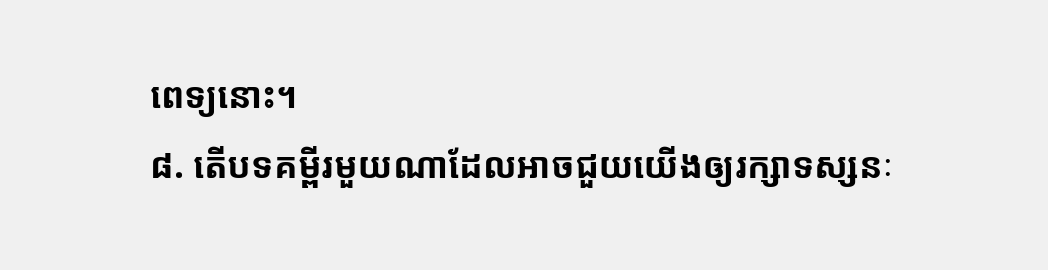ពេទ្យនោះ។
៨. តើបទគម្ពីរមួយណាដែលអាចជួយយើងឲ្យរក្សាទស្សនៈ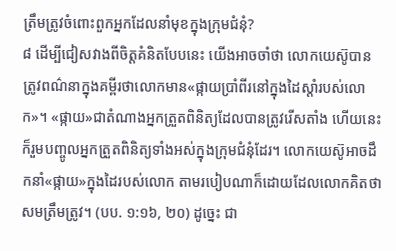ត្រឹមត្រូវចំពោះពួកអ្នកដែលនាំមុខក្នុងក្រុមជំនុំ?
៨ ដើម្បីជៀសវាងពីចិត្តគំនិតបែបនេះ យើងអាចចាំថា លោកយេស៊ូបានត្រូវពណ៌នាក្នុងគម្ពីរថាលោកមាន«ផ្កាយប្រាំពីរនៅក្នុងដៃស្ដាំរបស់លោក»។ «ផ្កាយ»ជាតំណាងអ្នកត្រួតពិនិត្យដែលបានត្រូវរើសតាំង ហើយនេះក៏រួមបញ្ចូលអ្នកត្រួតពិនិត្យទាំងអស់ក្នុងក្រុមជំនុំដែរ។ លោកយេស៊ូអាចដឹកនាំ«ផ្កាយ»ក្នុងដៃរបស់លោក តាមរបៀបណាក៏ដោយដែលលោកគិតថាសមត្រឹមត្រូវ។ (បប. ១:១៦, ២០) ដូច្នេះ ជា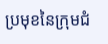ប្រមុខនៃក្រុមជំ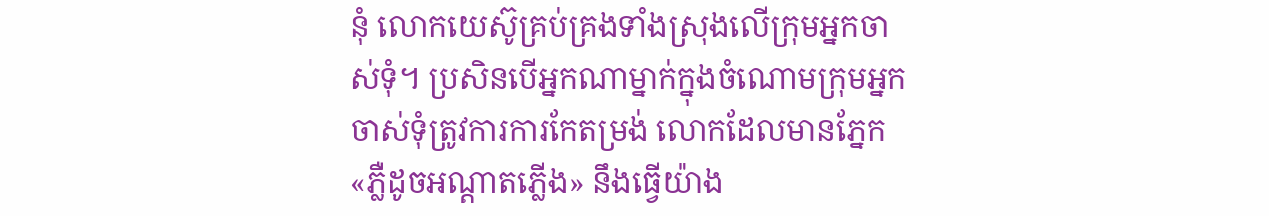នុំ លោកយេស៊ូគ្រប់គ្រងទាំងស្រុងលើក្រុមអ្នកចាស់ទុំ។ ប្រសិនបើអ្នកណាម្នាក់ក្នុងចំណោមក្រុមអ្នកចាស់ទុំត្រូវការការកែតម្រង់ លោកដែលមានភ្នែក«ភ្លឺដូចអណ្ដាតភ្លើង» នឹងធ្វើយ៉ាង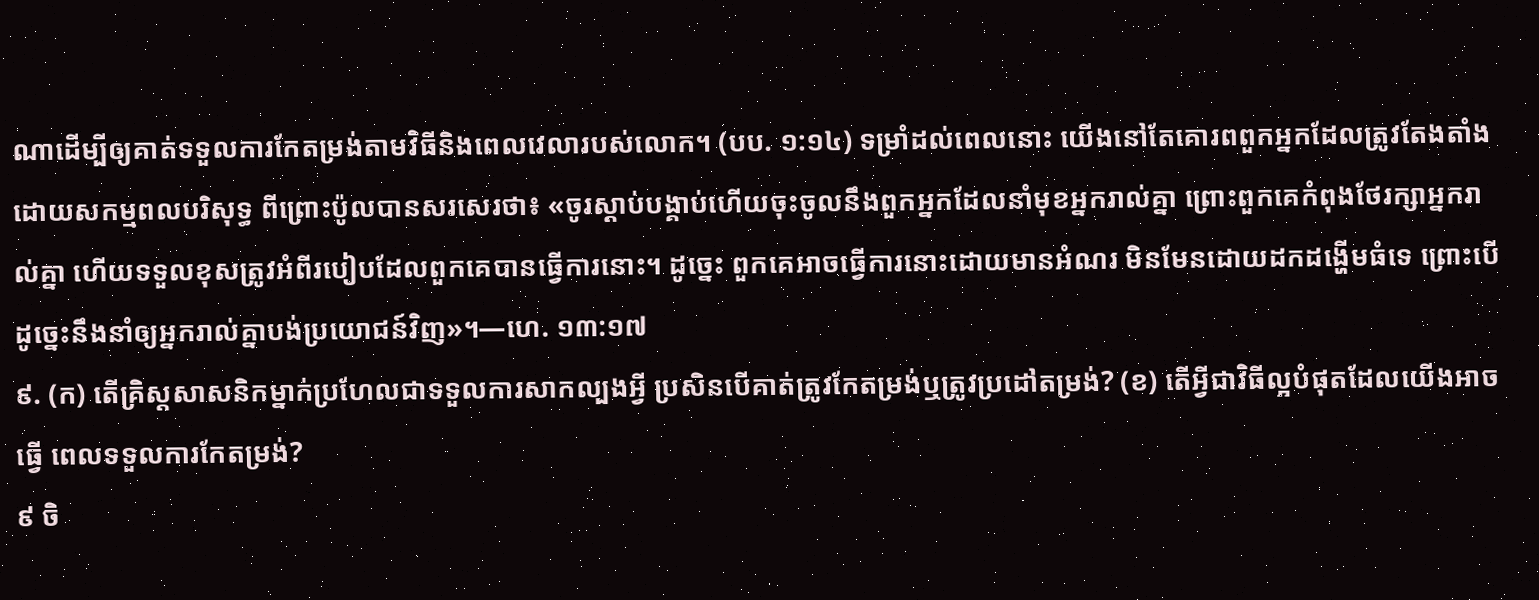ណាដើម្បីឲ្យគាត់ទទួលការកែតម្រង់តាមវិធីនិងពេលវេលារបស់លោក។ (បប. ១:១៤) ទម្រាំដល់ពេលនោះ យើងនៅតែគោរពពួកអ្នកដែលត្រូវតែងតាំងដោយសកម្មពលបរិសុទ្ធ ពីព្រោះប៉ូលបានសរសេរថា៖ «ចូរស្ដាប់បង្គាប់ហើយចុះចូលនឹងពួកអ្នកដែលនាំមុខអ្នករាល់គ្នា ព្រោះពួកគេកំពុងថែរក្សាអ្នករាល់គ្នា ហើយទទួលខុសត្រូវអំពីរបៀបដែលពួកគេបានធ្វើការនោះ។ ដូច្នេះ ពួកគេអាចធ្វើការនោះដោយមានអំណរ មិនមែនដោយដកដង្ហើមធំទេ ព្រោះបើដូច្នេះនឹងនាំឲ្យអ្នករាល់គ្នាបង់ប្រយោជន៍វិញ»។—ហេ. ១៣:១៧
៩. (ក) តើគ្រិស្តសាសនិកម្នាក់ប្រហែលជាទទួលការសាកល្បងអ្វី ប្រសិនបើគាត់ត្រូវកែតម្រង់ឬត្រូវប្រដៅតម្រង់? (ខ) តើអ្វីជាវិធីល្អបំផុតដែលយើងអាចធ្វើ ពេលទទួលការកែតម្រង់?
៩ ចិ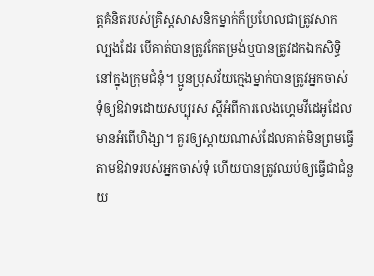ត្តគំនិតរបស់គ្រិស្តសាសនិកម្នាក់ក៏ប្រហែលជាត្រូវសាកល្បងដែរ បើគាត់បានត្រូវកែតម្រង់ឬបានត្រូវដកឯកសិទ្ធិនៅក្នុងក្រុមជំនុំ។ ប្អូនប្រុសវ័យក្មេងម្នាក់បានត្រូវអ្នកចាស់ទុំឲ្យឱវាទដោយសប្បុរស ស្តីអំពីការលេងហ្គេមវីដេអូដែលមានអំពើហិង្សា។ គួរឲ្យស្ដាយណាស់ដែលគាត់មិនព្រមធ្វើតាមឱវាទរបស់អ្នកចាស់ទុំ ហើយបានត្រូវឈប់ឲ្យធ្វើជាជំនួយ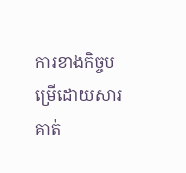ការខាងកិច្ចបម្រើដោយសារគាត់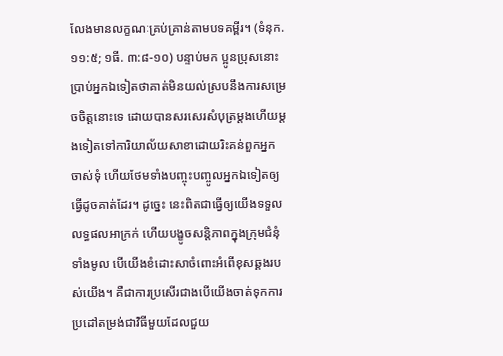លែងមានលក្ខណៈគ្រប់គ្រាន់តាមបទគម្ពីរ។ (ទំនុក. ១១:៥; ១ធី. ៣:៨-១០) បន្ទាប់មក ប្អូនប្រុសនោះប្រាប់អ្នកឯទៀតថាគាត់មិនយល់ស្របនឹងការសម្រេចចិត្តនោះទេ ដោយបានសរសេរសំបុត្រម្ដងហើយម្ដងទៀតទៅការិយាល័យសាខាដោយរិះគន់ពួកអ្នកចាស់ទុំ ហើយថែមទាំងបញ្ចុះបញ្ចូលអ្នកឯទៀតឲ្យធ្វើដូចគាត់ដែរ។ ដូច្នេះ នេះពិតជាធ្វើឲ្យយើងទទួលលទ្ធផលអាក្រក់ ហើយបង្ខូចសន្ដិភាពក្នុងក្រុមជំនុំទាំងមូល បើយើងខំដោះសាចំពោះអំពើខុសឆ្គងរបស់យើង។ គឺជាការប្រសើរជាងបើយើងចាត់ទុកការប្រដៅតម្រង់ជាវិធីមួយដែលជួយ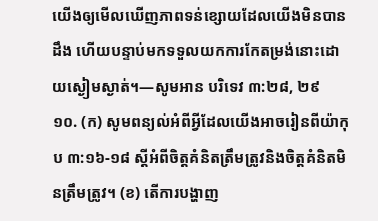យើងឲ្យមើលឃើញភាពទន់ខ្សោយដែលយើងមិនបានដឹង ហើយបន្ទាប់មកទទួលយកការកែតម្រង់នោះដោយស្ងៀមស្ងាត់។—សូមអាន បរិទេវ ៣:២៨, ២៩
១០. (ក) សូមពន្យល់អំពីអ្វីដែលយើងអាចរៀនពីយ៉ាកុប ៣:១៦-១៨ ស្តីអំពីចិត្តគំនិតត្រឹមត្រូវនិងចិត្តគំនិតមិនត្រឹមត្រូវ។ (ខ) តើការបង្ហាញ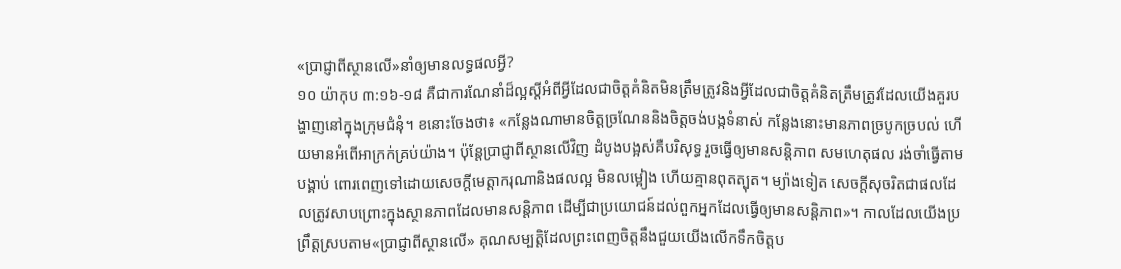«ប្រាជ្ញាពីស្ថានលើ»នាំឲ្យមានលទ្ធផលអ្វី?
១០ យ៉ាកុប ៣:១៦-១៨ គឺជាការណែនាំដ៏ល្អស្តីអំពីអ្វីដែលជាចិត្តគំនិតមិនត្រឹមត្រូវនិងអ្វីដែលជាចិត្តគំនិតត្រឹមត្រូវដែលយើងគួរបង្ហាញនៅក្នុងក្រុមជំនុំ។ ខនោះចែងថា៖ «កន្លែងណាមានចិត្តច្រណែននិងចិត្តចង់បង្កទំនាស់ កន្លែងនោះមានភាពច្របូកច្របល់ ហើយមានអំពើអាក្រក់គ្រប់យ៉ាង។ ប៉ុន្តែប្រាជ្ញាពីស្ថានលើវិញ ដំបូងបង្អស់គឺបរិសុទ្ធ រួចធ្វើឲ្យមានសន្ដិភាព សមហេតុផល រង់ចាំធ្វើតាមបង្គាប់ ពោរពេញទៅដោយសេចក្ដីមេត្ដាករុណានិងផលល្អ មិនលម្អៀង ហើយគ្មានពុតត្បុត។ ម្យ៉ាងទៀត សេចក្ដីសុចរិតជាផលដែលត្រូវសាបព្រោះក្នុងស្ថានភាពដែលមានសន្ដិភាព ដើម្បីជាប្រយោជន៍ដល់ពួកអ្នកដែលធ្វើឲ្យមានសន្ដិភាព»។ កាលដែលយើងប្រព្រឹត្តស្របតាម«ប្រាជ្ញាពីស្ថានលើ» គុណសម្បត្ដិដែលព្រះពេញចិត្តនឹងជួយយើងលើកទឹកចិត្តប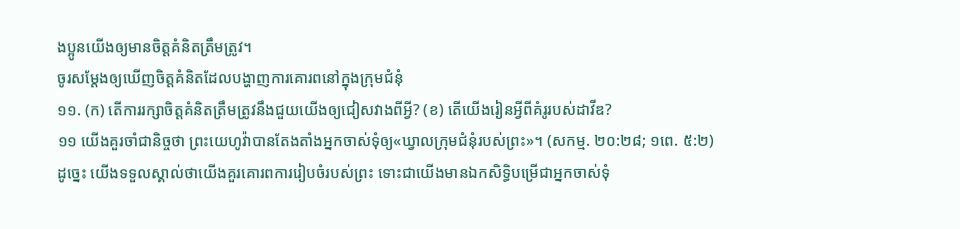ងប្អូនយើងឲ្យមានចិត្តគំនិតត្រឹមត្រូវ។
ចូរសម្ដែងឲ្យឃើញចិត្តគំនិតដែលបង្ហាញការគោរពនៅក្នុងក្រុមជំនុំ
១១. (ក) តើការរក្សាចិត្តគំនិតត្រឹមត្រូវនឹងជួយយើងឲ្យជៀសវាងពីអ្វី? (ខ) តើយើងរៀនអ្វីពីគំរូរបស់ដាវីឌ?
១១ យើងគួរចាំជានិច្ចថា ព្រះយេហូវ៉ាបានតែងតាំងអ្នកចាស់ទុំឲ្យ«ឃ្វាលក្រុមជំនុំរបស់ព្រះ»។ (សកម្ម. ២០:២៨; ១ពេ. ៥:២) ដូច្នេះ យើងទទួលស្គាល់ថាយើងគួរគោរពការរៀបចំរបស់ព្រះ ទោះជាយើងមានឯកសិទ្ធិបម្រើជាអ្នកចាស់ទុំ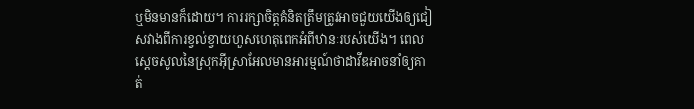ឬមិនមានក៏ដោយ។ ការរក្សាចិត្តគំនិតត្រឹមត្រូវអាចជួយយើងឲ្យជៀសវាងពីការខ្វល់ខ្វាយហួសហេតុពេកអំពីឋានៈរបស់យើង។ ពេលស្តេចសូលនៃស្រុកអ៊ីស្រាអែលមានអារម្មណ៍ថាដាវីឌអាចនាំឲ្យគាត់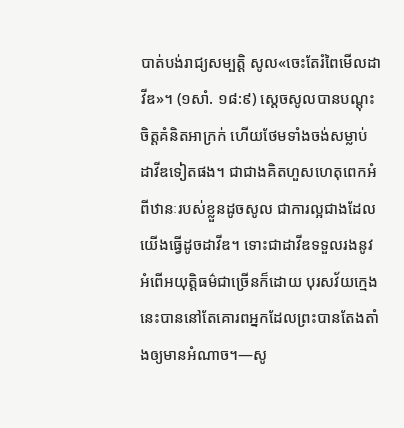បាត់បង់រាជ្យសម្បត្ដិ សូល«ចេះតែរំពៃមើលដាវីឌ»។ (១សាំ. ១៨:៩) ស្តេចសូលបានបណ្ដុះចិត្តគំនិតអាក្រក់ ហើយថែមទាំងចង់សម្លាប់ដាវីឌទៀតផង។ ជាជាងគិតហួសហេតុពេកអំពីឋានៈរបស់ខ្លួនដូចសូល ជាការល្អជាងដែលយើងធ្វើដូចដាវីឌ។ ទោះជាដាវីឌទទួលរងនូវអំពើអយុត្ដិធម៌ជាច្រើនក៏ដោយ បុរសវ័យក្មេងនេះបាននៅតែគោរពអ្នកដែលព្រះបានតែងតាំងឲ្យមានអំណាច។—សូ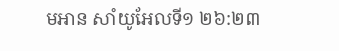មអាន សាំយូអែលទី១ ២៦:២៣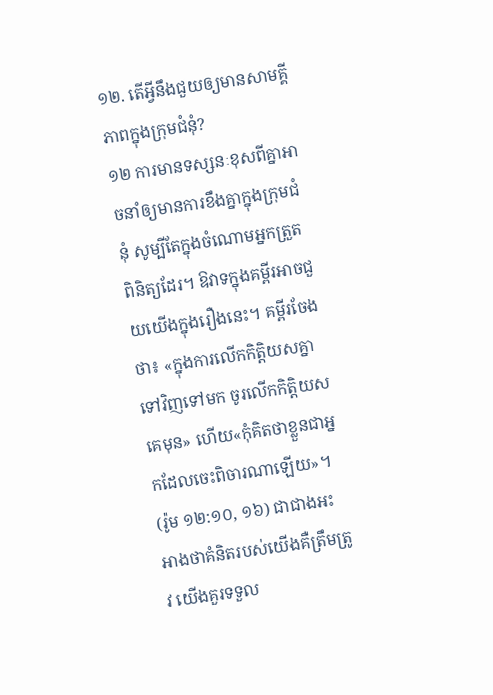១២. តើអ្វីនឹងជួយឲ្យមានសាមគ្គីភាពក្នុងក្រុមជំនុំ?
១២ ការមានទស្សនៈខុសពីគ្នាអាចនាំឲ្យមានការខឹងគ្នាក្នុងក្រុមជំនុំ សូម្បីតែក្នុងចំណោមអ្នកត្រួតពិនិត្យដែរ។ ឱវាទក្នុងគម្ពីរអាចជួយយើងក្នុងរឿងនេះ។ គម្ពីរចែងថា៖ «ក្នុងការលើកកិត្ដិយសគ្នាទៅវិញទៅមក ចូរលើកកិត្ដិយសគេមុន» ហើយ«កុំគិតថាខ្លួនជាអ្នកដែលចេះពិចារណាឡើយ»។ (រ៉ូម ១២:១០, ១៦) ជាជាងអះអាងថាគំនិតរបស់យើងគឺត្រឹមត្រូវ យើងគួរទទួល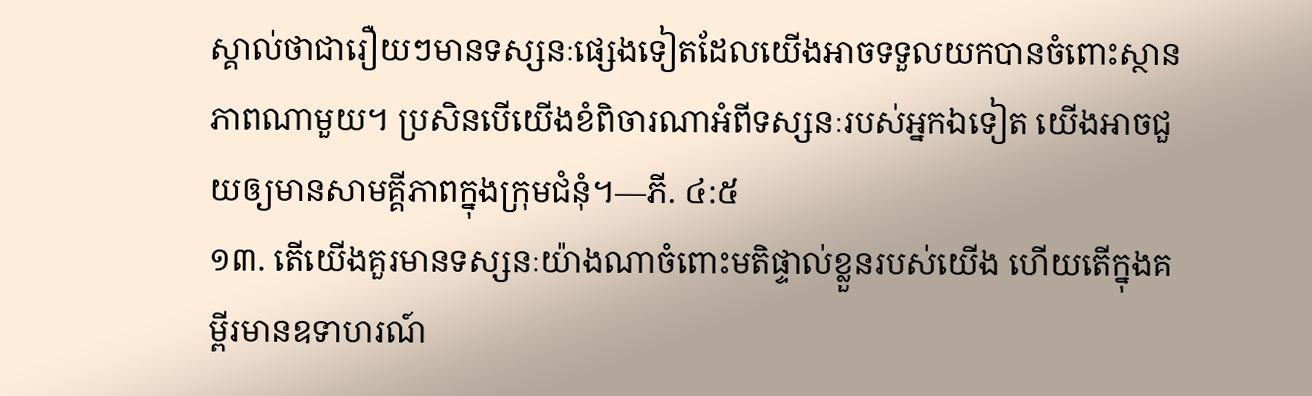ស្គាល់ថាជារឿយៗមានទស្សនៈផ្សេងទៀតដែលយើងអាចទទួលយកបានចំពោះស្ថានភាពណាមួយ។ ប្រសិនបើយើងខំពិចារណាអំពីទស្សនៈរបស់អ្នកឯទៀត យើងអាចជួយឲ្យមានសាមគ្គីភាពក្នុងក្រុមជំនុំ។—ភី. ៤:៥
១៣. តើយើងគួរមានទស្សនៈយ៉ាងណាចំពោះមតិផ្ទាល់ខ្លួនរបស់យើង ហើយតើក្នុងគម្ពីរមានឧទាហរណ៍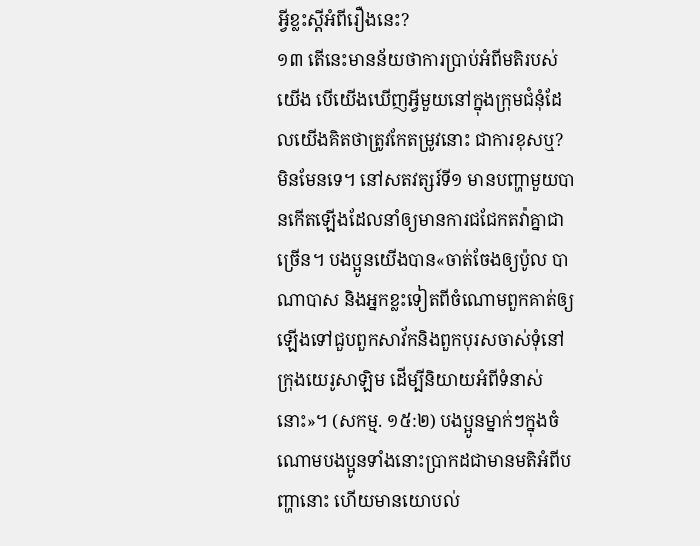អ្វីខ្លះស្តីអំពីរឿងនេះ?
១៣ តើនេះមានន័យថាការប្រាប់អំពីមតិរបស់យើង បើយើងឃើញអ្វីមួយនៅក្នុងក្រុមជំនុំដែលយើងគិតថាត្រូវកែតម្រូវនោះ ជាការខុសឬ? មិនមែនទេ។ នៅសតវត្សរ៍ទី១ មានបញ្ហាមួយបានកើតឡើងដែលនាំឲ្យមានការជជែកតវ៉ាគ្នាជាច្រើន។ បងប្អូនយើងបាន«ចាត់ចែងឲ្យប៉ូល បាណាបាស និងអ្នកខ្លះទៀតពីចំណោមពួកគាត់ឲ្យឡើងទៅជួបពួកសាវ័កនិងពួកបុរសចាស់ទុំនៅក្រុងយេរូសាឡិម ដើម្បីនិយាយអំពីទំនាស់នោះ»។ (សកម្ម. ១៥:២) បងប្អូនម្នាក់ៗក្នុងចំណោមបងប្អូនទាំងនោះប្រាកដជាមានមតិអំពីបញ្ហានោះ ហើយមានយោបល់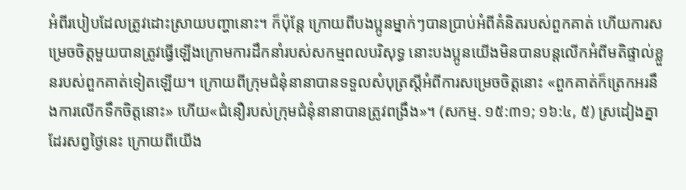អំពីរបៀបដែលត្រូវដោះស្រាយបញ្ហានោះ។ ក៏ប៉ុន្តែ ក្រោយពីបងប្អូនម្នាក់ៗបានប្រាប់អំពីគំនិតរបស់ពួកគាត់ ហើយការសម្រេចចិត្តមួយបានត្រូវធ្វើឡើងក្រោមការដឹកនាំរបស់សកម្មពលបរិសុទ្ធ នោះបងប្អូនយើងមិនបានបន្តលើកអំពីមតិផ្ទាល់ខ្លួនរបស់ពួកគាត់ទៀតឡើយ។ ក្រោយពីក្រុមជំនុំនានាបានទទួលសំបុត្រស្តីអំពីការសម្រេចចិត្តនោះ «ពួកគាត់ក៏ត្រេកអរនឹងការលើកទឹកចិត្តនោះ» ហើយ«ជំនឿរបស់ក្រុមជំនុំនានាបានត្រូវពង្រឹង»។ (សកម្ម. ១៥:៣១; ១៦:៤, ៥) ស្រដៀងគ្នាដែរសព្វថ្ងៃនេះ ក្រោយពីយើង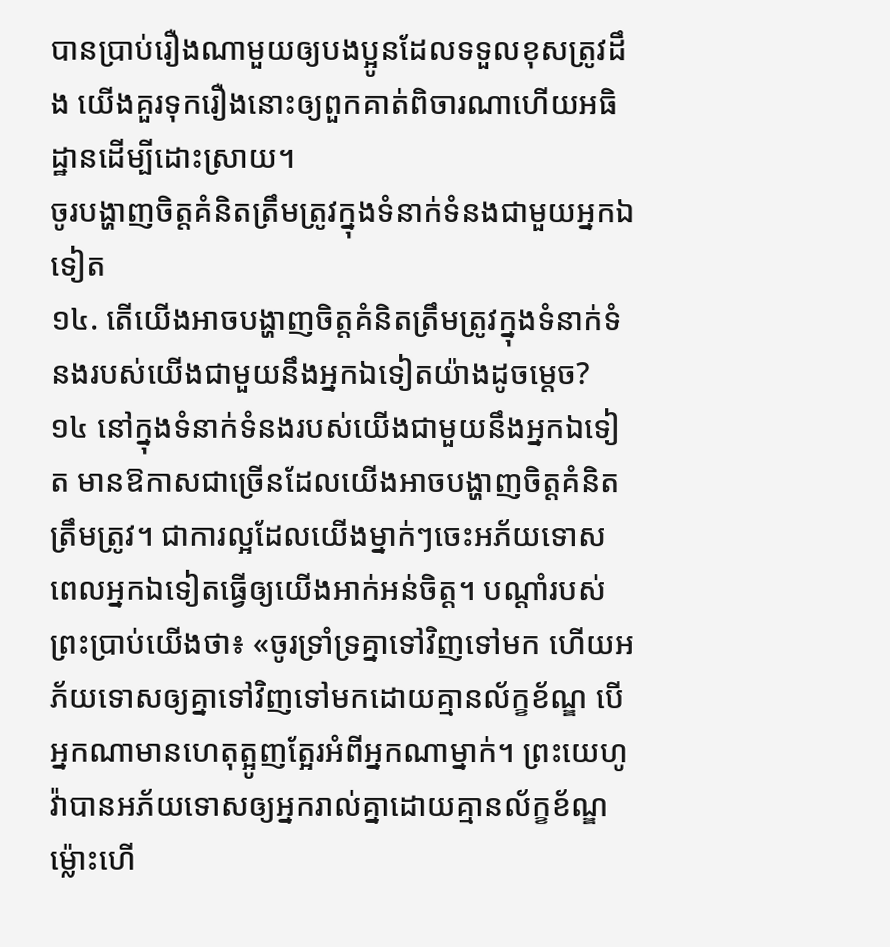បានប្រាប់រឿងណាមួយឲ្យបងប្អូនដែលទទួលខុសត្រូវដឹង យើងគួរទុករឿងនោះឲ្យពួកគាត់ពិចារណាហើយអធិដ្ឋានដើម្បីដោះស្រាយ។
ចូរបង្ហាញចិត្តគំនិតត្រឹមត្រូវក្នុងទំនាក់ទំនងជាមួយអ្នកឯទៀត
១៤. តើយើងអាចបង្ហាញចិត្តគំនិតត្រឹមត្រូវក្នុងទំនាក់ទំនងរបស់យើងជាមួយនឹងអ្នកឯទៀតយ៉ាងដូចម្ដេច?
១៤ នៅក្នុងទំនាក់ទំនងរបស់យើងជាមួយនឹងអ្នកឯទៀត មានឱកាសជាច្រើនដែលយើងអាចបង្ហាញចិត្តគំនិតត្រឹមត្រូវ។ ជាការល្អដែលយើងម្នាក់ៗចេះអភ័យទោស ពេលអ្នកឯទៀតធ្វើឲ្យយើងអាក់អន់ចិត្ត។ បណ្ដាំរបស់ព្រះប្រាប់យើងថា៖ «ចូរទ្រាំទ្រគ្នាទៅវិញទៅមក ហើយអភ័យទោសឲ្យគ្នាទៅវិញទៅមកដោយគ្មានល័ក្ខខ័ណ្ឌ បើអ្នកណាមានហេតុត្អូញត្អែរអំពីអ្នកណាម្នាក់។ ព្រះយេហូវ៉ាបានអភ័យទោសឲ្យអ្នករាល់គ្នាដោយគ្មានល័ក្ខខ័ណ្ឌ ម្ល៉ោះហើ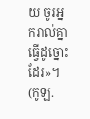យ ចូរអ្នករាល់គ្នាធ្វើដូច្នោះដែរ»។ (កូឡ.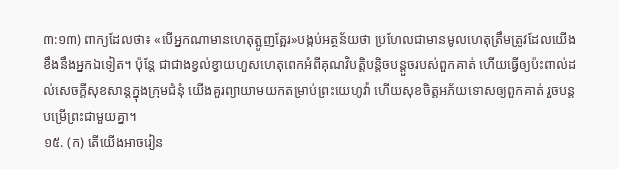៣:១៣) ពាក្យដែលថា៖ «បើអ្នកណាមានហេតុត្អូញត្អែរ»បង្កប់អត្ថន័យថា ប្រហែលជាមានមូលហេតុត្រឹមត្រូវដែលយើងខឹងនឹងអ្នកឯទៀត។ ប៉ុន្តែ ជាជាងខ្វល់ខ្វាយហួសហេតុពេកអំពីគុណវិបត្ដិបន្ដិចបន្តួចរបស់ពួកគាត់ ហើយធ្វើឲ្យប៉ះពាល់ដល់សេចក្ដីសុខសាន្តក្នុងក្រុមជំនុំ យើងគួរព្យាយាមយកតម្រាប់ព្រះយេហូវ៉ា ហើយសុខចិត្តអភ័យទោសឲ្យពួកគាត់ រួចបន្តបម្រើព្រះជាមួយគ្នា។
១៥. (ក) តើយើងអាចរៀន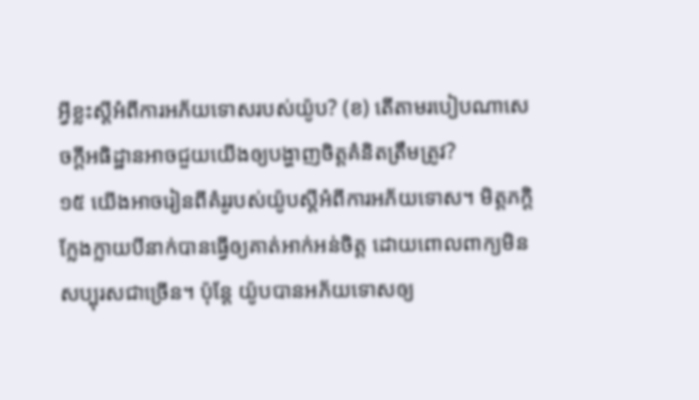អ្វីខ្លះស្តីអំពីការអភ័យទោសរបស់យ៉ូប? (ខ) តើតាមរបៀបណាសេចក្ដីអធិដ្ឋានអាចជួយយើងឲ្យបង្ហាញចិត្តគំនិតត្រឹមត្រូវ?
១៥ យើងអាចរៀនពីគំរូរបស់យ៉ូបស្តីអំពីការអភ័យទោស។ មិត្តភក្ដិក្លែងក្លាយបីនាក់បានធ្វើឲ្យគាត់អាក់អន់ចិត្ត ដោយពោលពាក្យមិនសប្បុរសជាច្រើន។ ប៉ុន្តែ យ៉ូបបានអភ័យទោសឲ្យ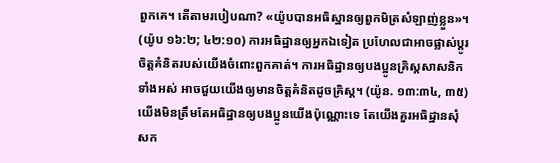ពួកគេ។ តើតាមរបៀបណា? «យ៉ូបបានអធិស្ឋានឲ្យពួកមិត្រសំឡាញ់ខ្លួន»។ (យ៉ូប ១៦:២; ៤២:១០) ការអធិដ្ឋានឲ្យអ្នកឯទៀត ប្រហែលជាអាចផ្លាស់ប្ដូរចិត្តគំនិតរបស់យើងចំពោះពួកគាត់។ ការអធិដ្ឋានឲ្យបងប្អូនគ្រិស្តសាសនិកទាំងអស់ អាចជួយយើងឲ្យមានចិត្តគំនិតដូចគ្រិស្ត។ (យ៉ូន. ១៣:៣៤, ៣៥) យើងមិនត្រឹមតែអធិដ្ឋានឲ្យបងប្អូនយើងប៉ុណ្ណោះទេ តែយើងគួរអធិដ្ឋានសុំសក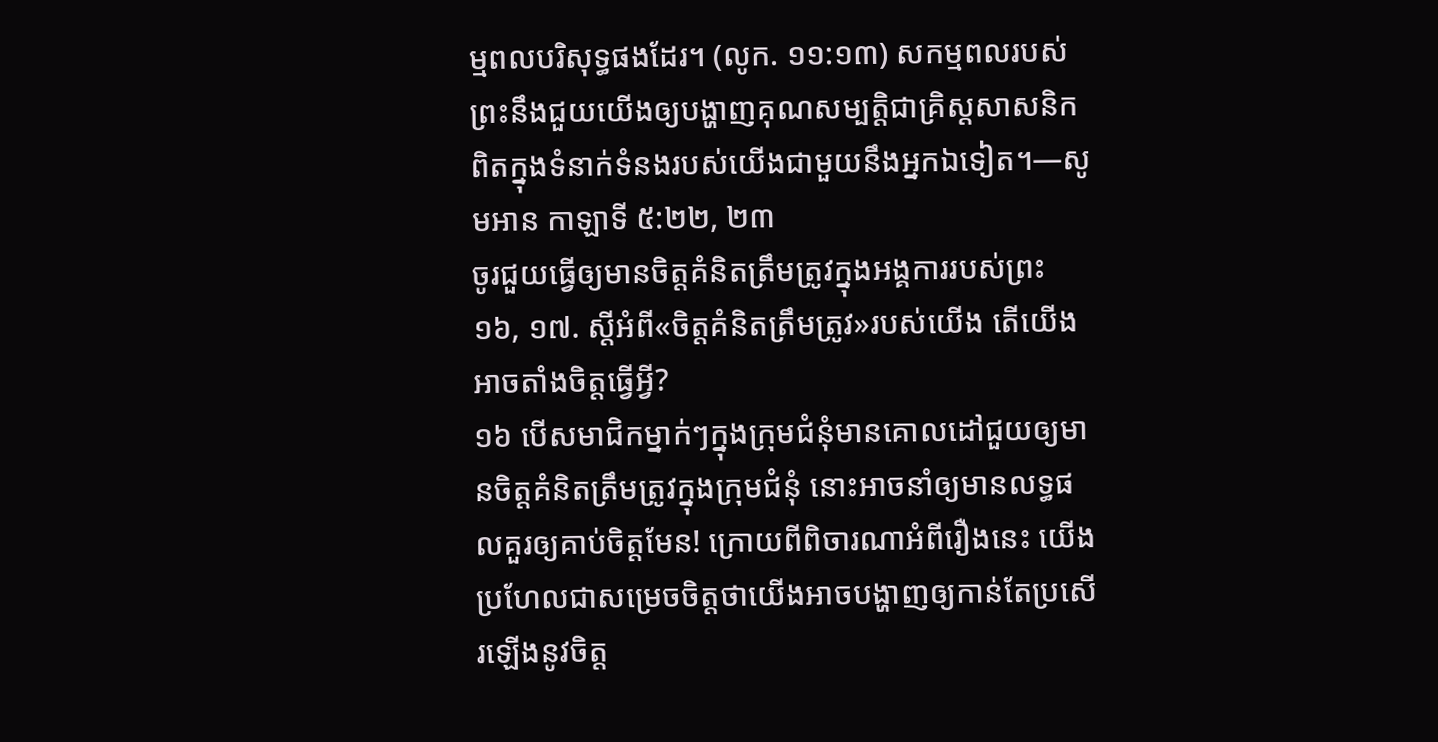ម្មពលបរិសុទ្ធផងដែរ។ (លូក. ១១:១៣) សកម្មពលរបស់ព្រះនឹងជួយយើងឲ្យបង្ហាញគុណសម្បត្ដិជាគ្រិស្តសាសនិកពិតក្នុងទំនាក់ទំនងរបស់យើងជាមួយនឹងអ្នកឯទៀត។—សូមអាន កាឡាទី ៥:២២, ២៣
ចូរជួយធ្វើឲ្យមានចិត្តគំនិតត្រឹមត្រូវក្នុងអង្គការរបស់ព្រះ
១៦, ១៧. ស្តីអំពី«ចិត្តគំនិតត្រឹមត្រូវ»របស់យើង តើយើងអាចតាំងចិត្តធ្វើអ្វី?
១៦ បើសមាជិកម្នាក់ៗក្នុងក្រុមជំនុំមានគោលដៅជួយឲ្យមានចិត្តគំនិតត្រឹមត្រូវក្នុងក្រុមជំនុំ នោះអាចនាំឲ្យមានលទ្ធផលគួរឲ្យគាប់ចិត្តមែន! ក្រោយពីពិចារណាអំពីរឿងនេះ យើងប្រហែលជាសម្រេចចិត្តថាយើងអាចបង្ហាញឲ្យកាន់តែប្រសើរឡើងនូវចិត្ត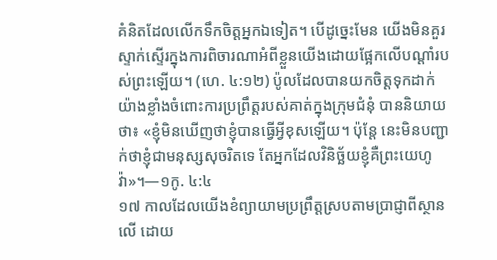គំនិតដែលលើកទឹកចិត្តអ្នកឯទៀត។ បើដូច្នេះមែន យើងមិនគួរស្ទាក់ស្ទើរក្នុងការពិចារណាអំពីខ្លួនយើងដោយផ្អែកលើបណ្ដាំរបស់ព្រះឡើយ។ (ហេ. ៤:១២) ប៉ូលដែលបានយកចិត្តទុកដាក់យ៉ាងខ្លាំងចំពោះការប្រព្រឹត្តរបស់គាត់ក្នុងក្រុមជំនុំ បាននិយាយថា៖ «ខ្ញុំមិនឃើញថាខ្ញុំបានធ្វើអ្វីខុសឡើយ។ ប៉ុន្តែ នេះមិនបញ្ជាក់ថាខ្ញុំជាមនុស្សសុចរិតទេ តែអ្នកដែលវិនិច្ឆ័យខ្ញុំគឺព្រះយេហូវ៉ា»។—១កូ. ៤:៤
១៧ កាលដែលយើងខំព្យាយាមប្រព្រឹត្តស្របតាមប្រាជ្ញាពីស្ថានលើ ដោយ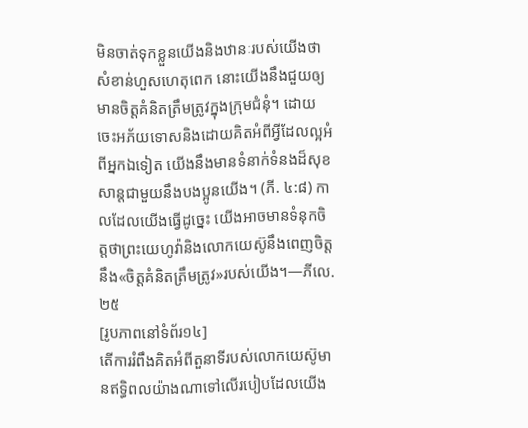មិនចាត់ទុកខ្លួនយើងនិងឋានៈរបស់យើងថាសំខាន់ហួសហេតុពេក នោះយើងនឹងជួយឲ្យមានចិត្តគំនិតត្រឹមត្រូវក្នុងក្រុមជំនុំ។ ដោយចេះអភ័យទោសនិងដោយគិតអំពីអ្វីដែលល្អអំពីអ្នកឯទៀត យើងនឹងមានទំនាក់ទំនងដ៏សុខសាន្តជាមួយនឹងបងប្អូនយើង។ (ភី. ៤:៨) កាលដែលយើងធ្វើដូច្នេះ យើងអាចមានទំនុកចិត្តថាព្រះយេហូវ៉ានិងលោកយេស៊ូនឹងពេញចិត្តនឹង«ចិត្តគំនិតត្រឹមត្រូវ»របស់យើង។—ភីលេ. ២៥
[រូបភាពនៅទំព័រ១៤]
តើការរំពឹងគិតអំពីតួនាទីរបស់លោកយេស៊ូមានឥទ្ធិពលយ៉ាងណាទៅលើរបៀបដែលយើង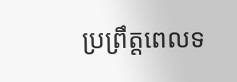ប្រព្រឹត្តពេលទ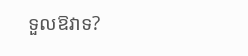ទួលឱវាទ?